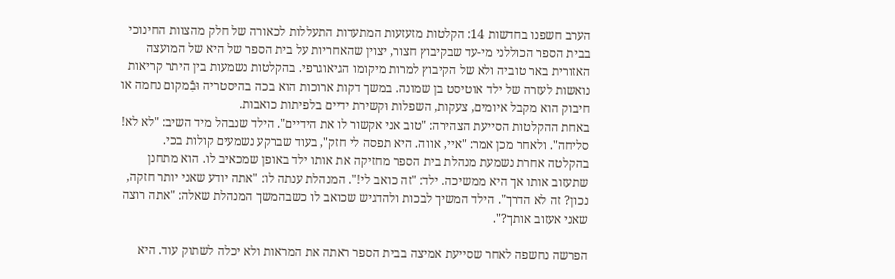הערב חשפנו בחדשות 14: הקלטות מזעזעות המתעדות התעללות לכאורה של חלק מהצוות החינוכי בבית הספר הכוללני מי-עד שבקיבוץ חצור, יצוין שהאחריות על בית הספר של היא של המועצה האזורית באר טוביה ולא של הקיבוץ למרות מיקומו הגיאוגרפי. בהקלטות נשמעות בין היתר קריאות נואשות לעזרה של ילד אוטיסט בן שמונה. במשך דקות ארוכות הוא בכה בהיסטריה וּבִֿמקום נחמה או חיבוק הוא מקבל איומים, צעקות, השפלות וּקשירת ידיים בלפיתות כואבות.
באחת ההקלטות הסייעת הצהירה: "טוב אני אקשור לו את הידיים". הילד שנבהל מיד השיב: "לא לא! סליחה". ולאחר מכן אמר: "איי, אווה. היא תפסה לי חזק", בעוד שברקע נשמעים קולות בכי.
בהקלטה אחרת נשמעת מנהלת בית הספר מחזיקה את אותו ילד באופן שמכאיב לו. הוא מתחנן שתעזוב אותו אך היא ממשיכה. ילד: "זה כואב לי!". המנהלת ענתה לו: "אתה יודע שאני יותר חזקה, נכון? זה לא הדרך". הילד המשיך לבכות ולהדגיש שכואב לו כשבהמשך המנהלת שאלה: "אתה רוצה שאני אעזוב אותך?".

הפרשה נחשפה לאחר שסייעת אמיצה בבית הספר ראתה את המראות ולא יכלה לשתוק עוד. היא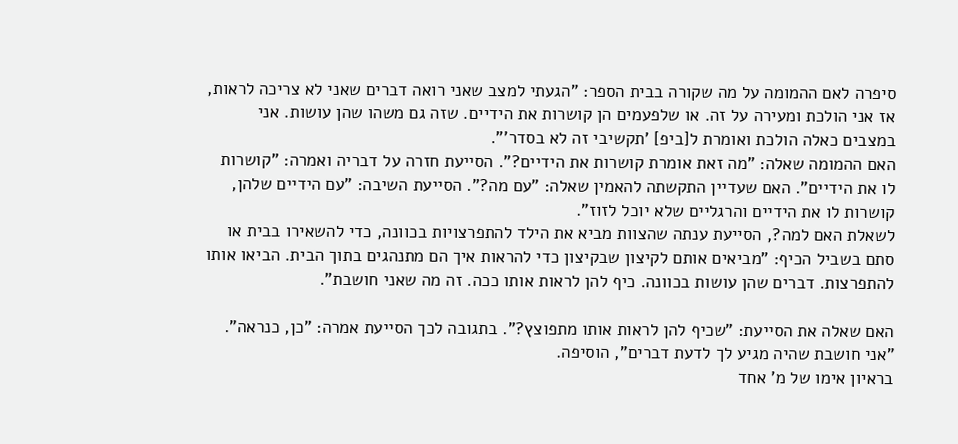סיפרה לאם ההמומה על מה שקורה בבית הספר: "הגעתי למצב שאני רואה דברים שאני לא צריכה לראות, אז אני הולכת ומעירה על זה. או שלפעמים הן קושרות את הידיים. שזה גם משהו שהן עושות. אני במצבים כאלה הולכת ואומרת ל[ביפ] 'תקשיבי זה לא בסדר'".
האם ההמומה שאלה: "מה זאת אומרת קושרות את הידיים?". הסייעת חזרה על דבריה ואמרה: "קושרות לו את הידיים". האם שעדיין התקשתה להאמין שאלה: "עם מה?". הסייעת השיבה: "עם הידיים שלהן, קושרות לו את הידיים והרגליים שלא יוכל לזוז".
לשאלת האם למה?, הסייעת ענתה שהצוות מביא את הילד להתפרצויות בכוונה, כדי להשאירו בבית או סתם בשביל הכיף: "מביאים אותם לקיצון שבקיצון כדי להראות איך הם מתנהגים בתוך הבית. הביאו אותו להתפרצות. דברים שהן עושות בכוונה. כיף להן לראות אותו ככה. זה מה שאני חושבת".

האם שאלה את הסייעת: "שכיף להן לראות אותו מתפוצץ?". בתגובה לכך הסייעת אמרה: "כן, כנראה". "אני חושבת שהיה מגיע לך לדעת דברים", הוסיפה.
בראיון אימו של מ' אחד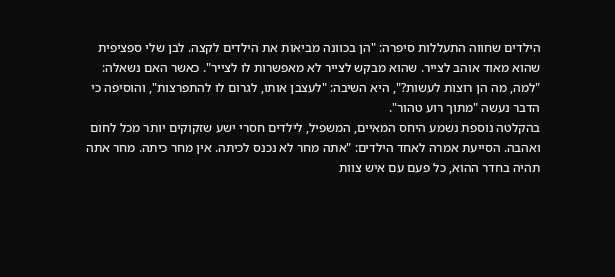הילדים שחווה התעללות סיפרה: "הן בכוונה מביאות את הילדים לקצה. לבן שלי ספציפית שהוא מאוד אוהב לצייר. שהוא מבקש לצייר לא מאפשרות לו לצייר". כאשר האם נשאלה: "למה, מה הן רוצות לעשות?", היא השיבה: "לעצבן אותו, לגרום לו להתפרצות", והוסיפה כי הדבר נעשה "מתוך רוע טהור".
בהקלטה נוספת נשמע היחס המאיים, המשפיל, לִילדים חסרי ישע שזקוקים יותר מכל לחום ואהבה. הסייעת אמרה לאחד הילדים: "אתה מחר לא נכנס לכיתה. אין מחר כיתה. מחר אתה תהיה בחדר ההוא, כל פעם עם איש צוות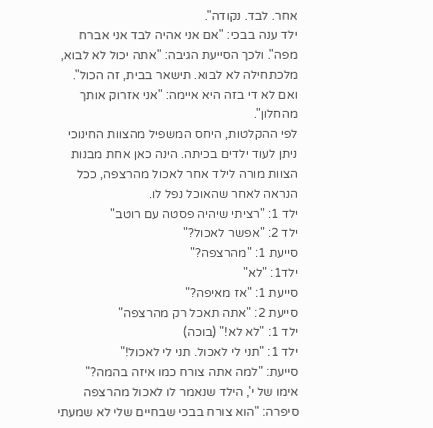אחר. לבד. נקודה".
ילד ענה בבכי: "אם אני אהיה לבד אני אברח מפה". ולכך הסייעת הגיבה: "אתה יכול לא לבוא, מלכתחילה לא לבוא. תישאר בבית, זה הכול". ואם לא די בזה היא איימה: "אני אזרוק אותך מהחלון".
לפי ההקלטות, היחס המשפיל מהצוות החינוכי ניתן לעוד ילדים בכיתה. הינה כאן אחת מבנות הצוות מורה לילד אחר לאכול מהרצפה, ככל הנראה לאחר שהאוכל נפל לו.
ילד 1: "רציתי שיהיה פסטה עם רוטב"
ילד 2: "אפשר לאכול?"
סייעת 1: "מהרצפה?"
ילד1: "לא"
סייעת 1: "אז מאיפה?"
סייעת 2: "אתה תאכל רק מהרצפה"
ילד 1: "לא לא!" (בוכה)
ילד 1: "תני לי לאכול. תני לי לאכול!"
סייעת: "למה אתה צורח כמו איזה בהמה?"
אימו של י', הילד שנאמר לו לאכול מהרצפה סיפרה: "הוא צורח בבכי שבחיים שלי לא שמעתי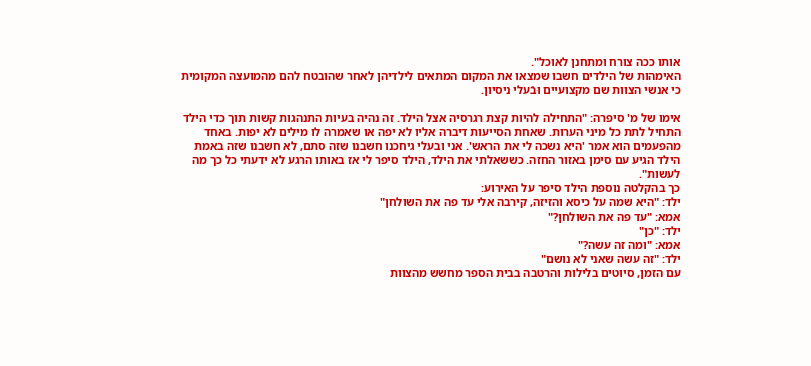אותו ככה צורח ומתחנן לאוכל".
האימהות של הילדים חשבו שמצאו את המקום המתאים לילדיהן לאחר שהובטח להם מהמועצה המקומית כי אנשי הצוות שם מקצועיים וּבֿעלי ניסיון.

אימו של מ' סיפרה: "התחילה להיות קצת רגרסיה אצל הילד. זה נהיה בעיות התנהגות קשות תוך כדי הילד התחיל לתת כל מיני הערות. שאחת הסייעות דיברה אליו לא יפה או שאמרה לו מילים לא יפות. באחד מהפעמים הוא אמר 'היא נשכה לי את הראש'. אני ובעלי גיחכנו חשבנו שזה סתם, לא חשבנו שזה באמת הילד הגיע עם סימן באזור החזה. כששאלתי את הילד, הילד סיפר לי אז באותו הרגע לא ידעתי כל כך מה לעשות".
כך בהקלטה נוספת הילד סיפר על האירוע:
ילד: "היא שמה על כיסא והזיזה, קירבה אלי עד פה את השולחן"
אמא: "עד פה את השולחן?"
ילד: "כן"
אמא: "ומה זה עשה?"
ילד: "זה עשה שאני לא נושם"
עם הזמן, סיוטים בלילות והרטבה בבית הספר מחשש מהצוות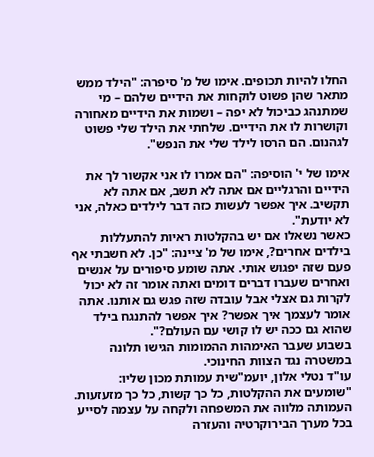החלו להיות תכופים. אימו של מ' סיפרה: "הילד ממש מתאר שהן פשוט לוקחות את הידיים שלהם – מי שמתנהג כביכול לא יפה – ושמות את הידיים מאחורה וקושרות לו את הידיים. שלחתי את הילד שלי פשוט לגהנום. הם הרסו לילד שלי את הנפש".

אימו של י' הוסיפה: "הם אמרו לו אני אקשור לך את הידיים והרגליים אם אתה לא תשב, אם אתה לא תקשיב. איך אפשר לעשות כזה דבר לילדים כאלה, אני לא יודעת".
כאשר נשאלו אם יש בהקלטות ראיות להתעללות בילדים אחרים?, אימו של מ' ציינה: "כן. לא חשבתי אף פעם שזה יפגוש אותי. אתה שומע סיפורים על אנשים ואחרים שעברו דברים דומים ואתה אומר זה לא יכול לקרות גם אצלי אבל עובדה שזה פגש גם אותנו. אתה אומר לעצמך איך אפשר? איך אפשר להתנגח בילד שהוא גם ככה יש לו קושי עם העולם?".
בשבוע שעבר האימהות ההמומות הגישו תלונה במשטרה נגד הצוות החינוכי.
עו"ד נטלי אלון, יועמ"שית עמותת מכון שליו: "שומעים את ההקלטות, כל כך קשות, כל כך מזעזעות. העמותה מלווה את המשפחה ולקחה על עצמה לסייע בכל מערך הבירוקרטיה והעזרה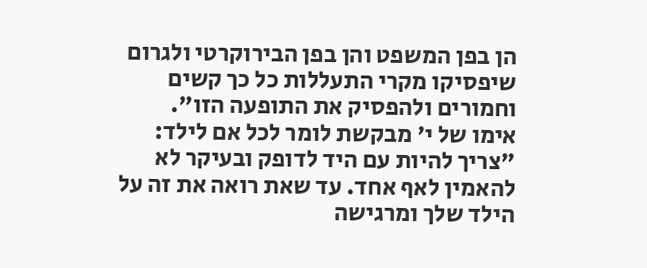הן בפן המשפט והן בפן הבירוקרטי ולגרום שיפסיקו מקרי התעללות כל כך קשים וחמורים ולהפסיק את התופעה הזו".
אימו של י' מבקשת לומר לכל אם לילד: "צריך להיות עם היד לדופק ובעיקר לא להאמין לאף אחד. עד שאת רואה את זה על הילד שלך ומרגישה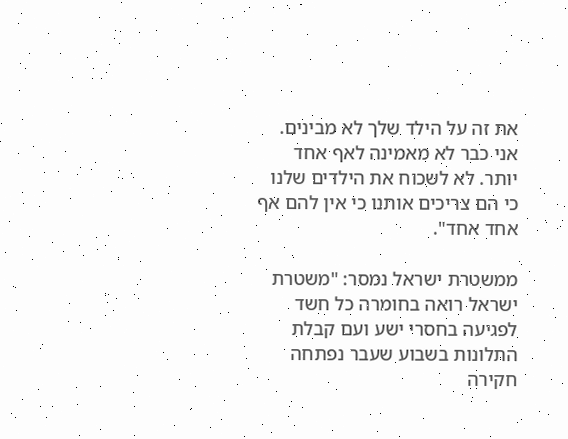את זה על הילד שלך לא מבינים. אני כבר לא מאמינה לאף אחד יותר. לא לשכוח את הילדים שלנו כי הם צריכים אותנו כי אין להם אף אחד אחד".

ממשטרת ישראל נמסר: "משטרת ישראל רואה בחומרה כל חשד לפגיעה בחסרי ישע ועם קבלת התלונות בשבוע שעבר נפתחה חקירה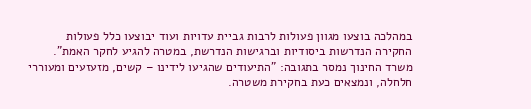במהלכה בוצעו מגוון פעולות לרבות גביית עדויות ועוד יבוצעו כלל פעולות החקירה הנדרשות ביסודיות וברגישות הנדרשת, במטרה להגיע לחקר האמת".
משרד החינוך נמסר בתגובה: "התיעודים שהגיעו לידינו – קשים, מזעזעים ומעוררי חלחלה, ונמצאים כעת בחקירת משטרה.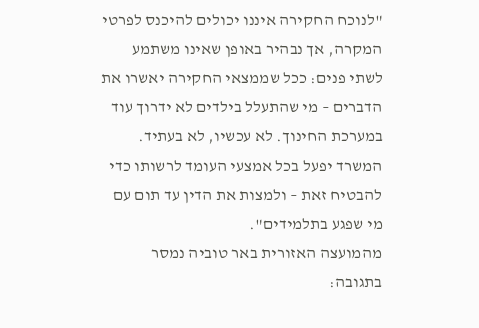"לנוכח החקירה איננו יכולים להיכנס לפרטי המקרה, אך נבהיר באופן שאינו משתמע לשתי פנים: ככל שממצאי החקירה יאשרו את הדברים – מי שהתעלל בילדים לא ידרוך עוד במערכת החינוך. לא עכשיו, לא בעתיד. המשרד יפעל בכל אמצעי העומד לרשותו כדי להבטיח זאת – ולמצות את הדין עד תום עם מי שפגע בתלמידים".
מהמועצה האזורית באר טוביה נמסר בתגובה: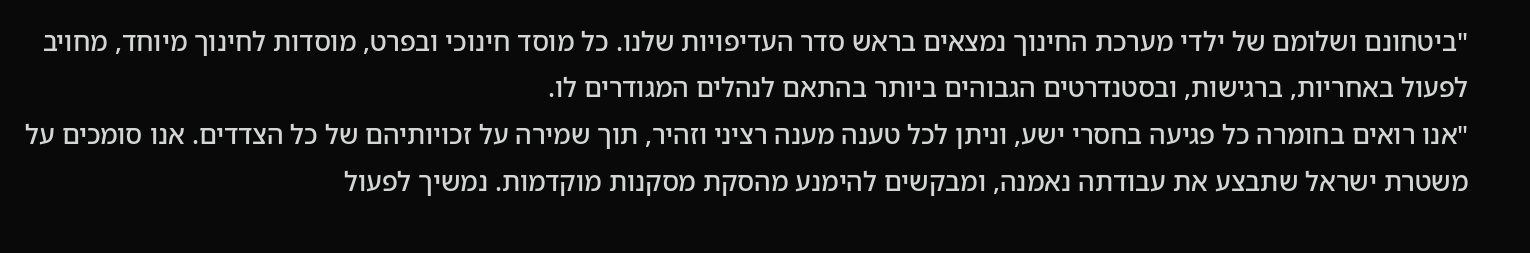"ביטחונם ושלומם של ילדי מערכת החינוך נמצאים בראש סדר העדיפויות שלנו. כל מוסד חינוכי ובפרט, מוסדות לחינוך מיוחד, מחויב לפעול באחריות, ברגישות, ובסטנדרטים הגבוהים ביותר בהתאם לנהלים המגודרים לו.
"אנו רואים בחומרה כל פגיעה בחסרי ישע, וניתן לכל טענה מענה רציני וזהיר, תוך שמירה על זכויותיהם של כל הצדדים. אנו סומכים על משטרת ישראל שתבצע את עבודתה נאמנה, ומבקשים להימנע מהסקת מסקנות מוקדמות. נמשיך לפעול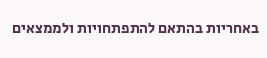באחריות בהתאם להתפתחויות ולממצאים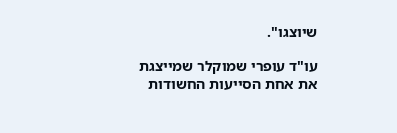שיוצגו".

עו"ד עופרי שמוקלר שמייצגת את אחת הסייעות החשודות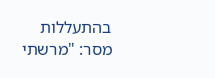בהתעללות מסר: "מרשתי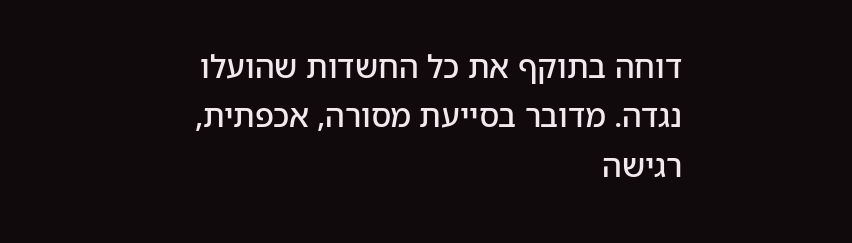דוחה בתוקף את כל החשדות שהועלו נגדה. מדובר בסייעת מסורה, אכפתית, רגישה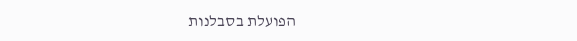הפועלת בסבלנות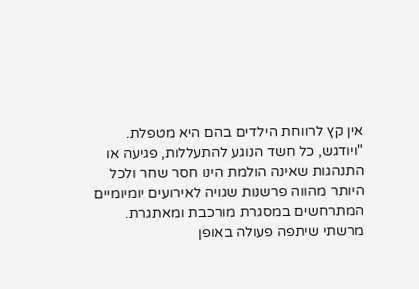אין קץ לרווחת הילדים בהם היא מטפלת.
"ויודגש, כל חשד הנוגע להתעללות, פגיעה או התנהגות שאינה הולמת הינו חסר שחר ולכל היותר מהווה פרשנות שגויה לאירועים יומיומיים המתרחשים במסגרת מורכבת ומאתגרת. מרשתי שיתפה פעולה באופן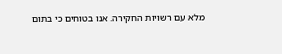מלא עם רשויות החקירה. אנו בטוחים כי בתום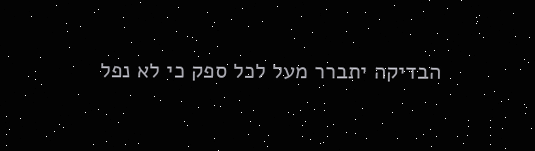הבדיקה יתברר מעל לכל ספק כי לא נפל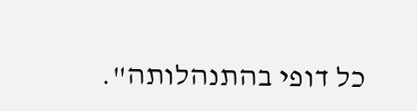כל דופי בהתנהלותה".